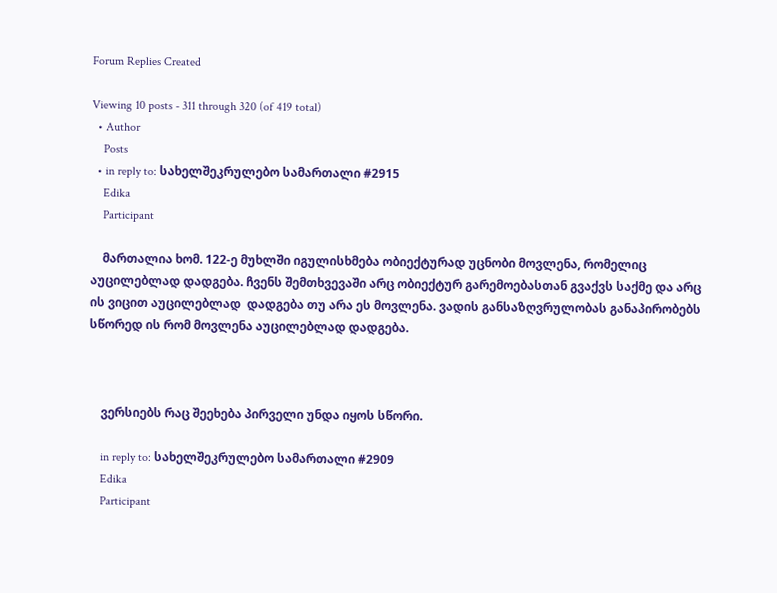Forum Replies Created

Viewing 10 posts - 311 through 320 (of 419 total)
  • Author
    Posts
  • in reply to: სახელშეკრულებო სამართალი #2915
    Edika
    Participant

    მართალია ხომ. 122-ე მუხლში იგულისხმება ობიექტურად უცნობი მოვლენა, რომელიც აუცილებლად დადგება. ჩვენს შემთხვევაში არც ობიექტურ გარემოებასთან გვაქვს საქმე და არც ის ვიცით აუცილებლად  დადგება თუ არა ეს მოვლენა. ვადის განსაზღვრულობას განაპირობებს სწორედ ის რომ მოვლენა აუცილებლად დადგება.



    ვერსიებს რაც შეეხება პირველი უნდა იყოს სწორი.

    in reply to: სახელშეკრულებო სამართალი #2909
    Edika
    Participant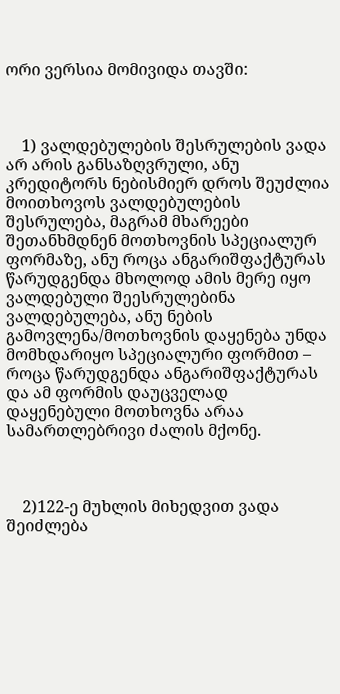ორი ვერსია მომივიდა თავში:



    1) ვალდებულების შესრულების ვადა არ არის განსაზღვრული, ანუ კრედიტორს ნებისმიერ დროს შეუძლია მოითხოვოს ვალდებულების შესრულება, მაგრამ მხარეები შეთანხმდნენ მოთხოვნის სპეციალურ ფორმაზე, ანუ როცა ანგარიშფაქტურას წარუდგენდა მხოლოდ ამის მერე იყო ვალდებული შეესრულებინა ვალდებულება, ანუ ნების გამოვლენა/მოთხოვნის დაყენება უნდა მომხდარიყო სპეციალური ფორმით – როცა წარუდგენდა ანგარიშფაქტურას და ამ ფორმის დაუცველად დაყენებული მოთხოვნა არაა სამართლებრივი ძალის მქონე.



    2)122-ე მუხლის მიხედვით ვადა შეიძლება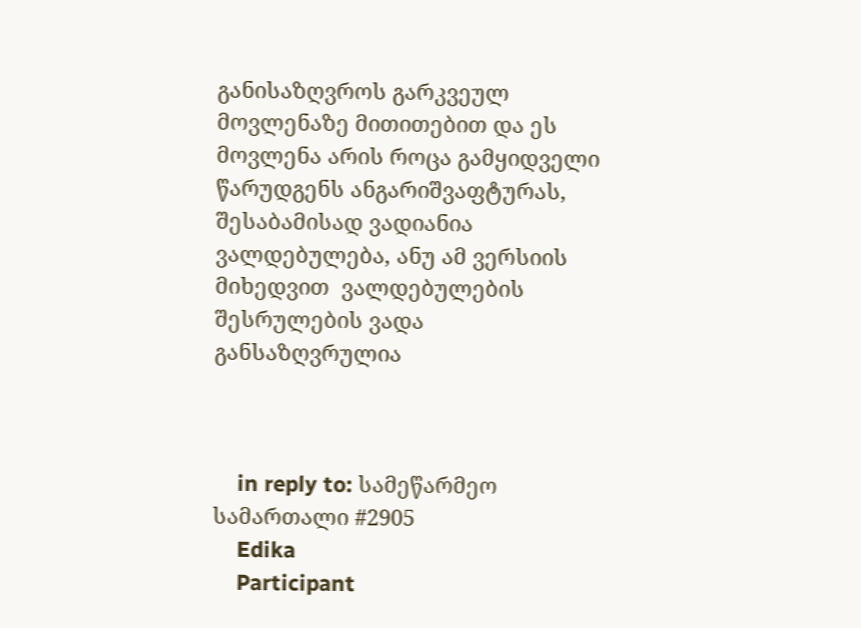განისაზღვროს გარკვეულ მოვლენაზე მითითებით და ეს მოვლენა არის როცა გამყიდველი წარუდგენს ანგარიშვაფტურას, შესაბამისად ვადიანია ვალდებულება, ანუ ამ ვერსიის მიხედვით  ვალდებულების შესრულების ვადა განსაზღვრულია



    in reply to: სამეწარმეო სამართალი #2905
    Edika
    Participant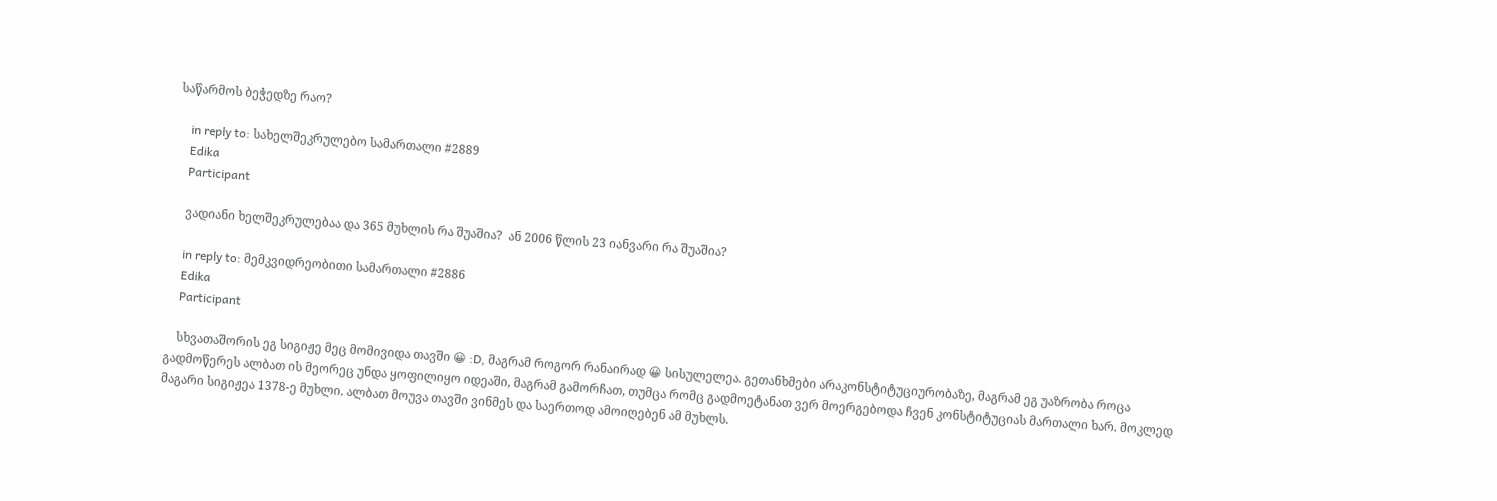საწარმოს ბეჭედზე რაო?

    in reply to: სახელშეკრულებო სამართალი #2889
    Edika
    Participant

    ვადიანი ხელშეკრულებაა და 365 მუხლის რა შუაშია?  ან 2006 წლის 23 იანვარი რა შუაშია?

    in reply to: მემკვიდრეობითი სამართალი #2886
    Edika
    Participant

    სხვათაშორის ეგ სიგიჟე მეც მომივიდა თავში 😀 :D, მაგრამ როგორ რანაირად 😀 სისულელეა. გეთანხმები არაკონსტიტუციურობაზე, მაგრამ ეგ უაზრობა როცა გადმოწერეს ალბათ ის მეორეც უნდა ყოფილიყო იდეაში, მაგრამ გამორჩათ, თუმცა რომც გადმოეტანათ ვერ მოერგებოდა ჩვენ კონსტიტუციას მართალი ხარ. მოკლედ მაგარი სიგიჟეა 1378-ე მუხლი. ალბათ მოუვა თავში ვინმეს და საერთოდ ამოიღებენ ამ მუხლს.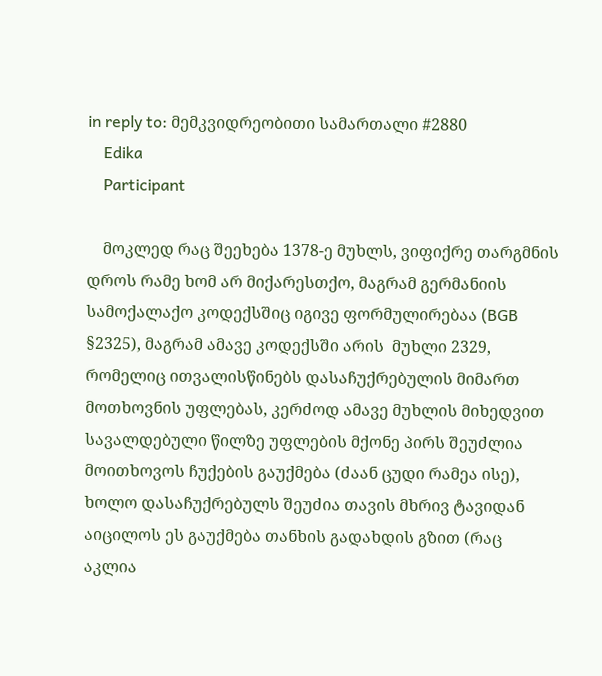in reply to: მემკვიდრეობითი სამართალი #2880
    Edika
    Participant

    მოკლედ რაც შეეხება 1378-ე მუხლს, ვიფიქრე თარგმნის დროს რამე ხომ არ მიქარესთქო, მაგრამ გერმანიის სამოქალაქო კოდექსშიც იგივე ფორმულირებაა (BGB  §2325), მაგრამ ამავე კოდექსში არის  მუხლი 2329, რომელიც ითვალისწინებს დასაჩუქრებულის მიმართ მოთხოვნის უფლებას, კერძოდ ამავე მუხლის მიხედვით სავალდებული წილზე უფლების მქონე პირს შეუძლია მოითხოვოს ჩუქების გაუქმება (ძაან ცუდი რამეა ისე), ხოლო დასაჩუქრებულს შეუძია თავის მხრივ ტავიდან აიცილოს ეს გაუქმება თანხის გადახდის გზით (რაც აკლია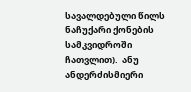სავალდებული წილს ნაჩუქარი ქონების სამკვიდროში ჩათვლით).  ანუ ანდერძისმიერი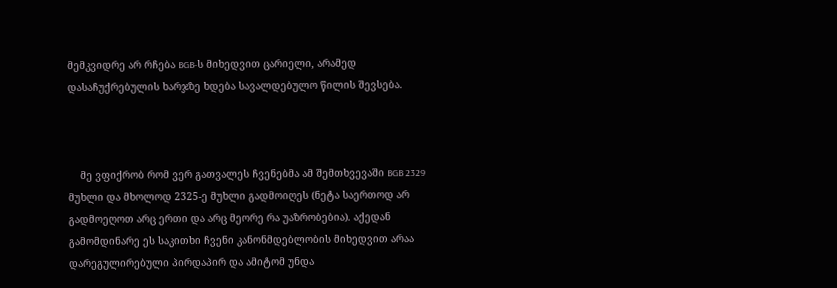მემკვიდრე არ რჩება BGB-ს მიხედვით ცარიელი, არამედ დასაჩუქრებულის ხარჯზე ხდება სავალდებულო წილის შევსება.



    მე ვფიქრობ რომ ვერ გათვალეს ჩვენებმა ამ შემთხვევაში BGB 2329 მუხლი და მხოლოდ 2325-ე მუხლი გადმოიღეს (ნეტა საერთოდ არ გადმოეღოთ არც ერთი და არც მეორე რა უაზრობებია). აქედან გამომდინარე ეს საკითხი ჩვენი კანონმდებლობის მიხედვით არაა დარეგულირებული პირდაპირ და ამიტომ უნდა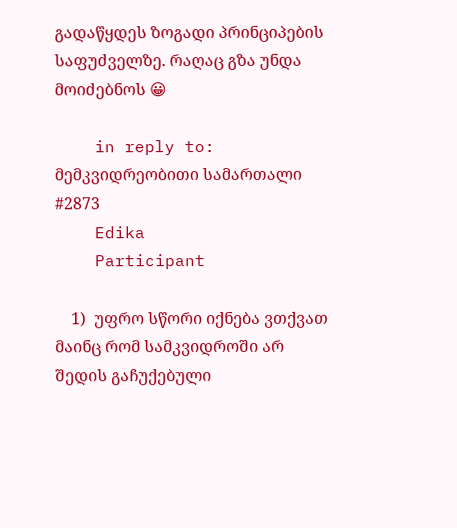გადაწყდეს ზოგადი პრინციპების საფუძველზე. რაღაც გზა უნდა მოიძებნოს 😀

    in reply to: მემკვიდრეობითი სამართალი #2873
    Edika
    Participant

    1)  უფრო სწორი იქნება ვთქვათ მაინც რომ სამკვიდროში არ შედის გაჩუქებული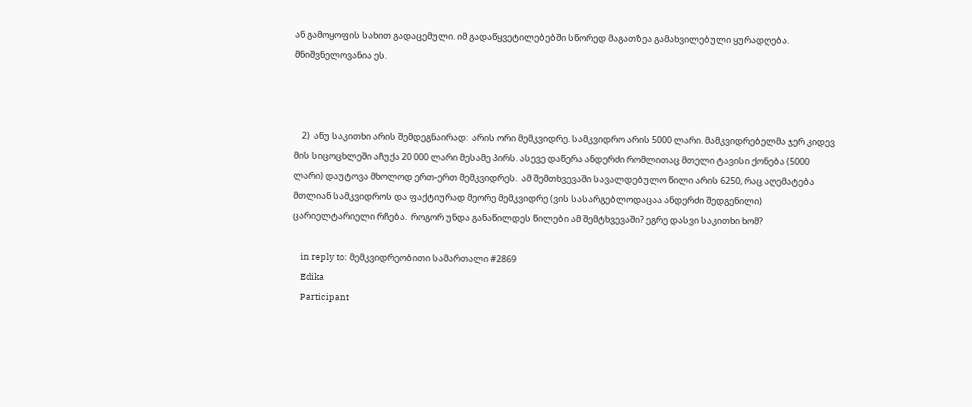ან გამოყოფის სახით გადაცემული. იმ გადაწყვეტილებებში სწორედ მაგათზეა გამახვილებული ყურადღება.  მნიშვნელოვანია ეს.



    2)  ანუ საკითხი არის შემდეგნაირად:  არის ორი მემკვიდრე. სამკვიდრო არის 5000 ლარი. მამკვიდრებელმა ჯერ კიდევ მის სიცოცხლეში აჩუქა 20 000 ლარი მესამე პირს. ასევე დაწერა ანდერძი რომლითაც მთელი ტავისი ქონება (5000 ლარი) დაუტოვა მხოლოდ ერთ-ერთ მემკვიდრეს.  ამ შემთხვევაში სავალდებულო წილი არის 6250, რაც აღემატება მთლიან სამკვიდროს და ფაქტიურად მეორე მემკვიდრე (ვის სასარგებლოდაცაა ანდერძი შედგენილი) ცარიელტარიელი რჩება.  როგორ უნდა განაწილდეს წილები ამ შემტხვევაში? ეგრე დასვი საკითხი ხომ?

    in reply to: მემკვიდრეობითი სამართალი #2869
    Edika
    Participant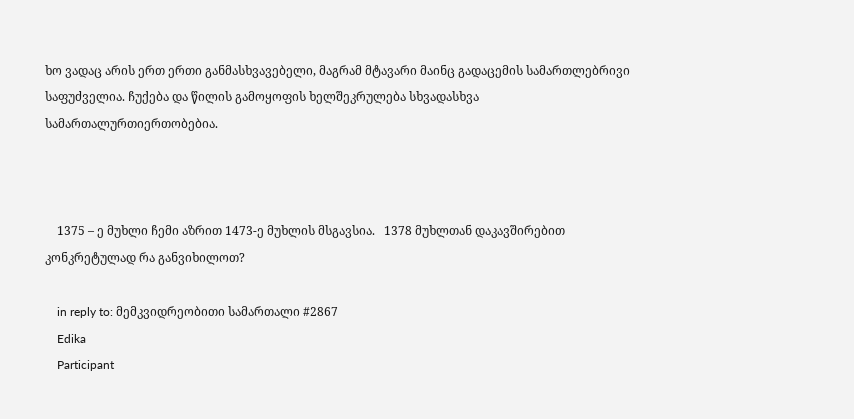ხო ვადაც არის ერთ ერთი განმასხვავებელი, მაგრამ მტავარი მაინც გადაცემის სამართლებრივი საფუძველია. ჩუქება და წილის გამოყოფის ხელშეკრულება სხვადასხვა სამართალურთიერთობებია.



    1375 – ე მუხლი ჩემი აზრით 1473-ე მუხლის მსგავსია.   1378 მუხლთან დაკავშირებით კონკრეტულად რა განვიხილოთ?

    in reply to: მემკვიდრეობითი სამართალი #2867
    Edika
    Participant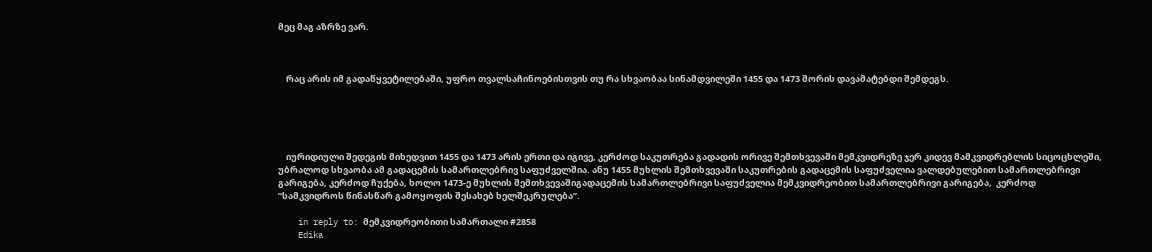მეც მაგ აზრზე ვარ.



    რაც არის იმ გადაწყვეტილებაში, უფრო თვალსაჩინოებისთვის თუ რა სხვაობაა სინამდვილეში 1455 და 1473 შორის დავამატებდი შემდეგს.





    იურიდიული შედეგის მიხედვით 1455 და 1473 არის ერთი და იგივე, კერძოდ საკუთრება გადადის ორივე შემთხვევაში მემკვიდრეზე ჯერ კიდევ მამკვიდრებლის სიცოცხლეში, უბრალოდ სხვაობა ამ გადაცემის სამართლებრივ საფუძველშია. ანუ 1455 მუხლის შემთხვევაში საკუთრების გადაცემის საფუძველია ვალდებულებით სამართლებრივი გარიგება, კერძოდ ჩუქება, ხოლო 1473-ე მუხლის შემთხვევაშიგადაცემის სამართლებრივი საფუძველია მემკვიდრეობით სამართლებრივი გარიგება,  კერძოდ ”სამკვიდროს წინასწარ გამოყოფის შესახებ ხელშეკრულება”.

    in reply to: მემკვიდრეობითი სამართალი #2858
    Edika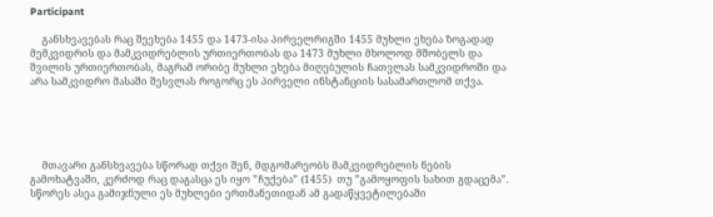Participant

    განსხვავებას რაც შეეხება 1455 და 1473-ისა პირველრიგში 1455 მუხლი ეხება ზოგადად მემკვიდრის და მამკვიდრებლის ურთიერთობას და 1473 მუხლი მხოლოდ მშობელს და შვილის ურთიერთობას, მაგრამ ორიბე მუხლი ეხება მიღებულის ჩათვლას სამკვიდროში და არა სამკვიდრო მასაში შესვლას როგორც ეს პირველი ინსტანციის სასამართლომ თქვა.





    მთავარი განსხვავება სწორად თქვი შენ, მდგომარეობს მამკვიდრებლის ნების გამოხატვაში, კერძოდ რაც დაგასცა ეს იყო ”ჩუქება” (1455)  თუ ”გამოყოფის სახით გდაცემა”. სწორეს ასეა გამიჯნული ეს მუხლები ერთმანეთიდან ამ გადაწყვეტილებაში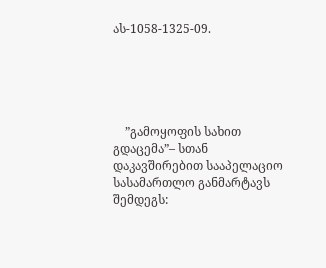ას-1058-1325-09.





    ”გამოყოფის სახით გდაცემა”– სთან დაკავშირებით სააპელაციო სასამართლო განმარტავს შემდეგს: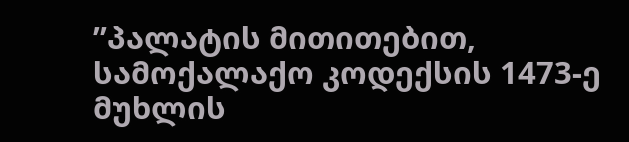”პალატის მითითებით, სამოქალაქო კოდექსის 1473-ე მუხლის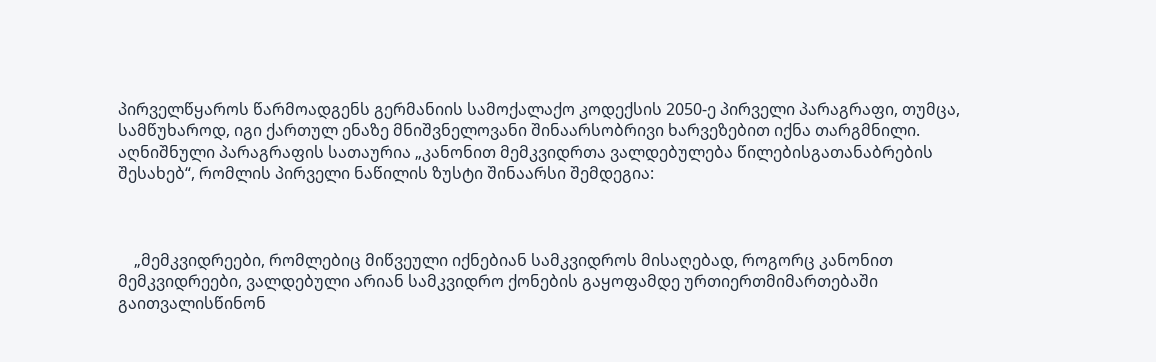პირველწყაროს წარმოადგენს გერმანიის სამოქალაქო კოდექსის 2050-ე პირველი პარაგრაფი, თუმცა, სამწუხაროდ, იგი ქართულ ენაზე მნიშვნელოვანი შინაარსობრივი ხარვეზებით იქნა თარგმნილი. აღნიშნული პარაგრაფის სათაურია „კანონით მემკვიდრთა ვალდებულება წილებისგათანაბრების შესახებ“, რომლის პირველი ნაწილის ზუსტი შინაარსი შემდეგია:



    „მემკვიდრეები, რომლებიც მიწვეული იქნებიან სამკვიდროს მისაღებად, როგორც კანონით მემკვიდრეები, ვალდებული არიან სამკვიდრო ქონების გაყოფამდე ურთიერთმიმართებაში გაითვალისწინონ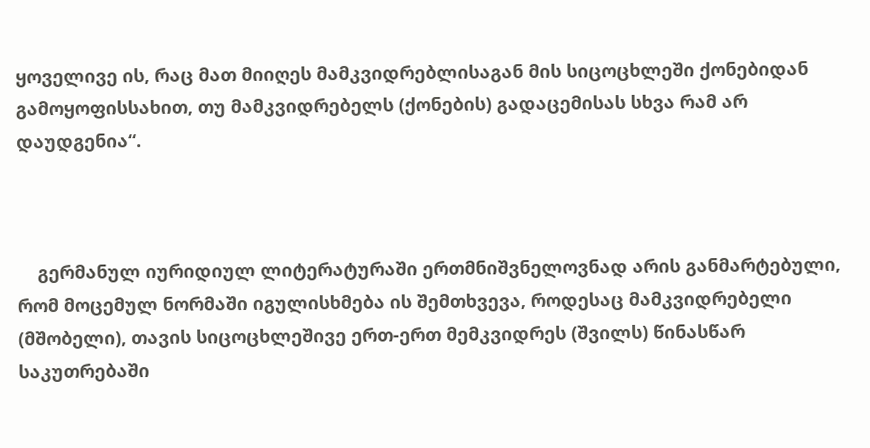ყოველივე ის, რაც მათ მიიღეს მამკვიდრებლისაგან მის სიცოცხლეში ქონებიდან გამოყოფისსახით, თუ მამკვიდრებელს (ქონების) გადაცემისას სხვა რამ არ დაუდგენია“.



    გერმანულ იურიდიულ ლიტერატურაში ერთმნიშვნელოვნად არის განმარტებული, რომ მოცემულ ნორმაში იგულისხმება ის შემთხვევა, როდესაც მამკვიდრებელი (მშობელი), თავის სიცოცხლეშივე ერთ-ერთ მემკვიდრეს (შვილს) წინასწარ საკუთრებაში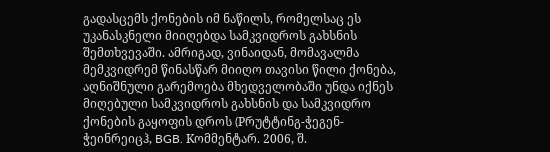გადასცემს ქონების იმ ნაწილს, რომელსაც ეს უკანასკნელი მიიღებდა სამკვიდროს გახსნის შემთხვევაში. ამრიგად, ვინაიდან, მომავალმა მემკვიდრემ წინასწარ მიიღო თავისი წილი ქონება, აღნიშნული გარემოება მხედველობაში უნდა იქნეს მიღებული სამკვიდროს გახსნის და სამკვიდრო ქონების გაყოფის დროს (Pრუტტინგ-ჭეგენ-ჭეინრეიცჰ, BGB. Kომმენტარ. 2006, შ.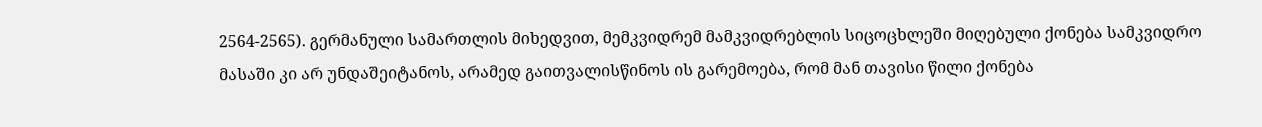2564-2565). გერმანული სამართლის მიხედვით, მემკვიდრემ მამკვიდრებლის სიცოცხლეში მიღებული ქონება სამკვიდრო მასაში კი არ უნდაშეიტანოს, არამედ გაითვალისწინოს ის გარემოება, რომ მან თავისი წილი ქონება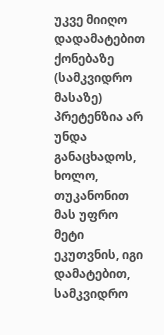უკვე მიიღო დადამატებით ქონებაზე (სამკვიდრო მასაზე) პრეტენზია არ უნდა განაცხადოს, ხოლო, თუკანონით მას უფრო მეტი ეკუთვნის, იგი დამატებით, სამკვიდრო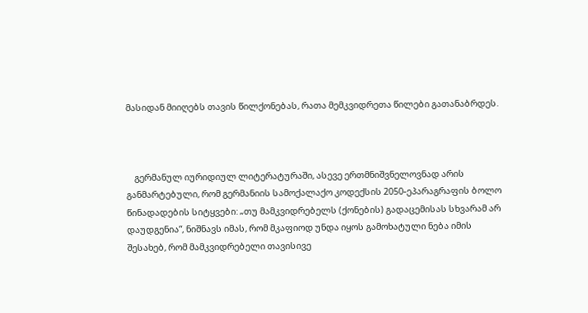მასიდან მიიღებს თავის წილქონებას, რათა მემკვიდრეთა წილები გათანაბრდეს.



    გერმანულ იურიდიულ ლიტერატურაში, ასევე ერთმნიშვნელოვნად არის განმარტებული, რომ გერმანიის სამოქალაქო კოდექსის 2050-ეპარაგრაფის ბოლო წინადადების სიტყვები: „თუ მამკვიდრებელს (ქონების) გადაცემისას სხვარამ არ დაუდგენია“, ნიშნავს იმას, რომ მკაფიოდ უნდა იყოს გამოხატული ნება იმის შესახებ, რომ მამკვიდრებელი თავისივე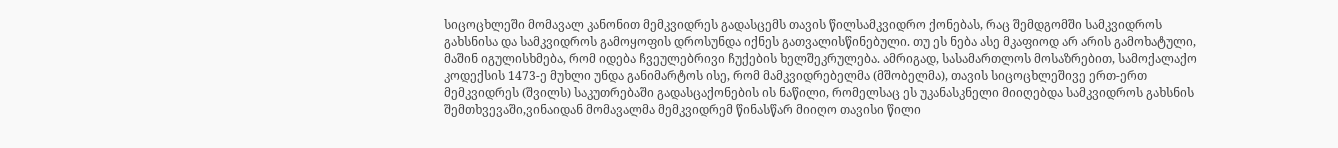სიცოცხლეში მომავალ კანონით მემკვიდრეს გადასცემს თავის წილსამკვიდრო ქონებას, რაც შემდგომში სამკვიდროს გახსნისა და სამკვიდროს გამოყოფის დროსუნდა იქნეს გათვალისწინებული. თუ ეს ნება ასე მკაფიოდ არ არის გამოხატული, მაშინ იგულისხმება, რომ იდება ჩვეულებრივი ჩუქების ხელშეკრულება. ამრიგად, სასამართლოს მოსაზრებით, სამოქალაქო კოდექსის 1473-ე მუხლი უნდა განიმარტოს ისე, რომ მამკვიდრებელმა (მშობელმა), თავის სიცოცხლეშივე ერთ-ერთ მემკვიდრეს (შვილს) საკუთრებაში გადასცაქონების ის ნაწილი, რომელსაც ეს უკანასკნელი მიიღებდა სამკვიდროს გახსნის შემთხვევაში,ვინაიდან მომავალმა მემკვიდრემ წინასწარ მიიღო თავისი წილი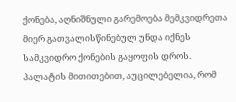ქონება, აღნიშნული გარემოება მემკვიდრეთა მიერ გათვალისწინებულ უნდა იქნეს სამკვიდრო ქონების გაყოფის დროს. პალატის მითითებით, აუცილებელია, რომ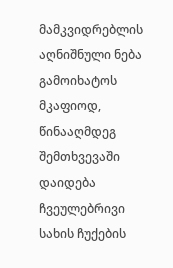მამკვიდრებლის აღნიშნული ნება გამოიხატოს მკაფიოდ, წინააღმდეგ შემთხვევაში დაიდება ჩვეულებრივი სახის ჩუქების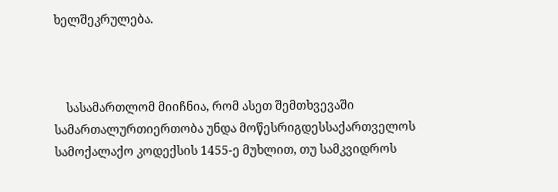ხელშეკრულება.



    სასამართლომ მიიჩნია, რომ ასეთ შემთხვევაში სამართალურთიერთობა უნდა მოწესრიგდესსაქართველოს სამოქალაქო კოდექსის 1455-ე მუხლით, თუ სამკვიდროს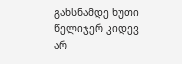გახსნამდე ხუთი წელიჯერ კიდევ არ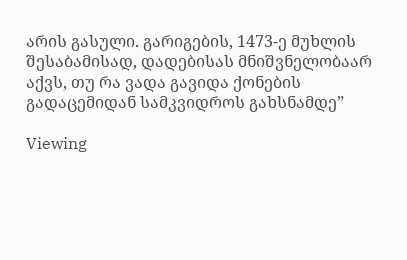არის გასული. გარიგების, 1473-ე მუხლის შესაბამისად, დადებისას მნიშვნელობაარ აქვს, თუ რა ვადა გავიდა ქონების გადაცემიდან სამკვიდროს გახსნამდე”

Viewing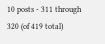10 posts - 311 through 320 (of 419 total)